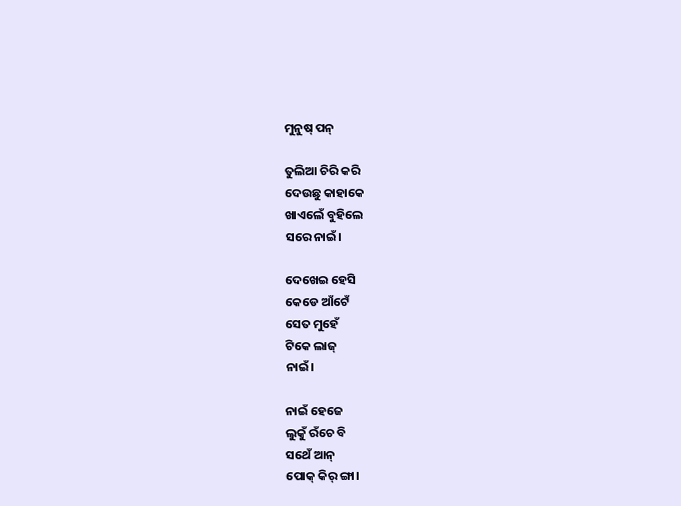ମୁନୁଷ୍ ପନ୍

ତୁଲିଆ ଚିରି କରି
ଦେଉଛୁ କାହାକେ
ଖାଏଲେଁ ବୁହିଲେ
ସରେ ନାଇଁ।

ଦେଖେଇ ହେସି
କେଡେ ଆଁଟେଁ
ସେତ ମୁହେଁ
ଟିକେ ଲାଜ୍
ନାଇଁ।

ନାଇଁ ହେଜେ
ଲୁକୁଁ ରଁଚେ ବି
ସଥେଁ ଆନ୍
ପୋକ୍ କିର୍ ଙ୍ଗା।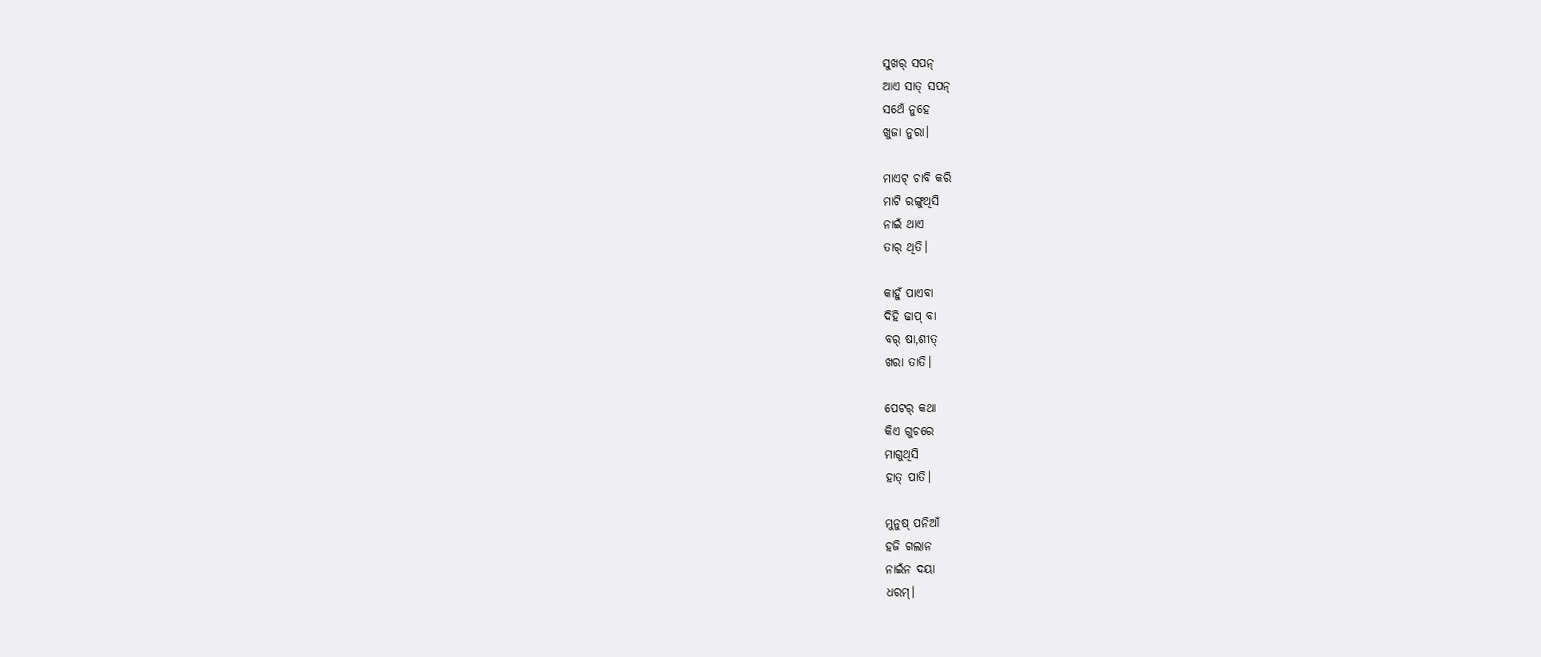ସୁଖର୍ ସପନ୍
ଆଏ ସାତ୍ ସପନ୍
ସଥେଁ ନୁହେ
ଖୁଜା ନୁରା।

ମାଏଟ୍ ଚାବି କରି
ମାଟି ରଙ୍ଗୁଥିସି
ନାଇଁ ଥାଏ
ତାର୍ ଥିତି।

କାହୁଁ ପାଏବା
ଦିହି ଢାପ୍ ବା
ବର୍ ଷା,ଶୀତ୍
ଖରା ତାତି।

ପେଟର୍ କଥା
କିଏ ଗୁଚରେ
ମାଗୁଥିସି
ହାତ୍ ପାତି।

ମୁନୁଷ୍ ପନିଆଁ
ହଜି ଗଲାନ
ନାଇଁନ ଦୟା
ଧରମ୍।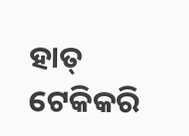ହାତ୍ ଟେକିକରି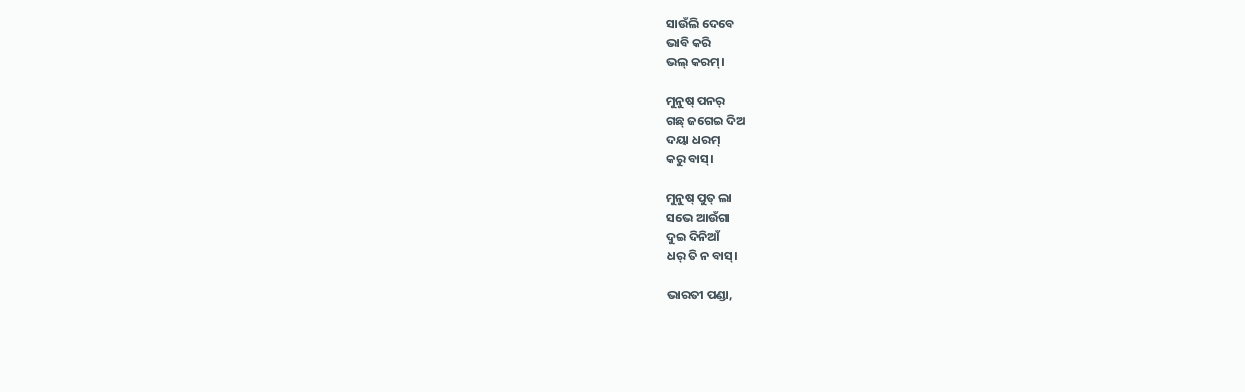ସାଉଁଲି ଦେବେ
ଭାବି କରି
ଭଲ୍ କରମ୍।

ମୁନୁଷ୍ ପନର୍
ଗଛ୍ ଜଗେଇ ଦିଅ
ଦୟା ଧରମ୍
କରୁ ବାସ୍।

ମୁନୁଷ୍ ପୁତ୍ ଲା
ସଭେ ଆଉଁଗା
ଦୁଇ ଦିନିଆଁ
ଧର୍ ତି ନ ବାସ୍।

ଭାରତୀ ପଣ୍ଡା,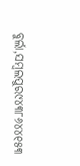ବୁର୍ଲା,ସମ୍ବଲପୁର୯୪୩୮୬୪୪୧୫୩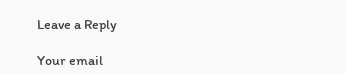Leave a Reply

Your email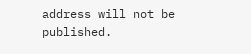address will not be published.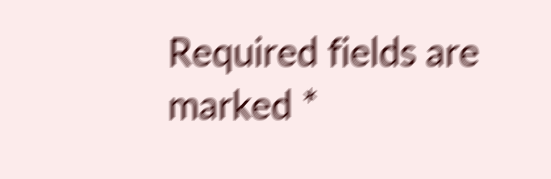Required fields are marked *